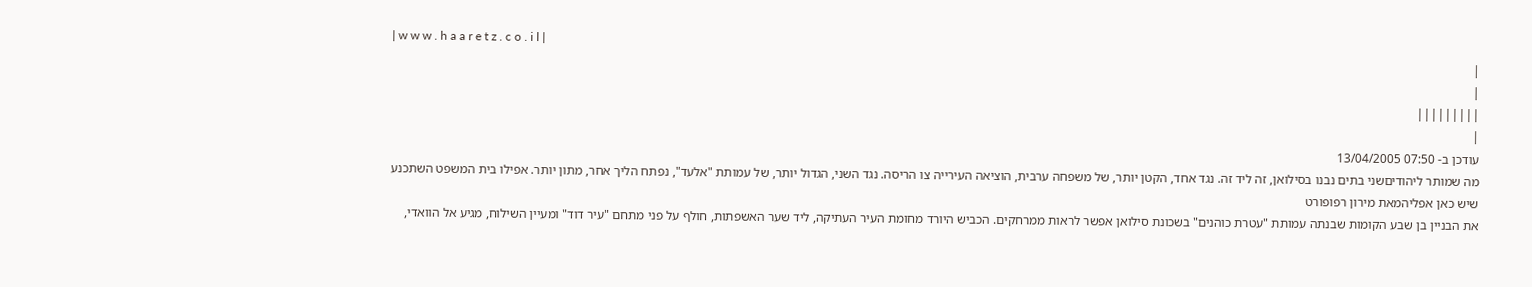| w w w . h a a r e t z . c o . i l |
|
|
|||||||||
|
עודכן ב- 07:50 13/04/2005
מה שמותר ליהודיםשני בתים נבנו בסילואן, זה ליד זה. נגד אחד, הקטן יותר, של משפחה ערבית, הוציאה העירייה צו הריסה. נגד השני, הגדול יותר, של עמותת "אלעד", נפתח הליך אחר, מתון יותר. אפילו בית המשפט השתכנע שיש כאן אפליהמאת מירון רפופורט
את הבניין בן שבע הקומות שבנתה עמותת "עטרת כוהנים" בשכונת סילואן אפשר לראות ממרחקים. הכביש היורד מחומת העיר העתיקה, ליד שער האשפתות, חולף על פני מתחם "עיר דוד" ומעיין השילוח, מגיע אל הוואדי,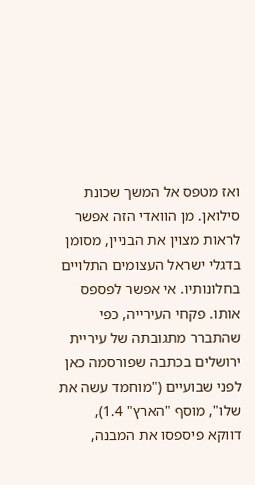ואז מטפס אל המשך שכונת סילואן. מן הוואדי הזה אפשר לראות מצוין את הבניין, מסומן בדגלי ישראל העצומים התלויים בחלונותיו. אי אפשר לפספס אותו. פקחי העירייה, כפי שהתברר מתגובתה של עיריית ירושלים בכתבה שפורסמה כאן לפני שבועיים ("מוחמד עשה את שלו", מוסף "הארץ" 1.4), דווקא פיספסו את המבנה,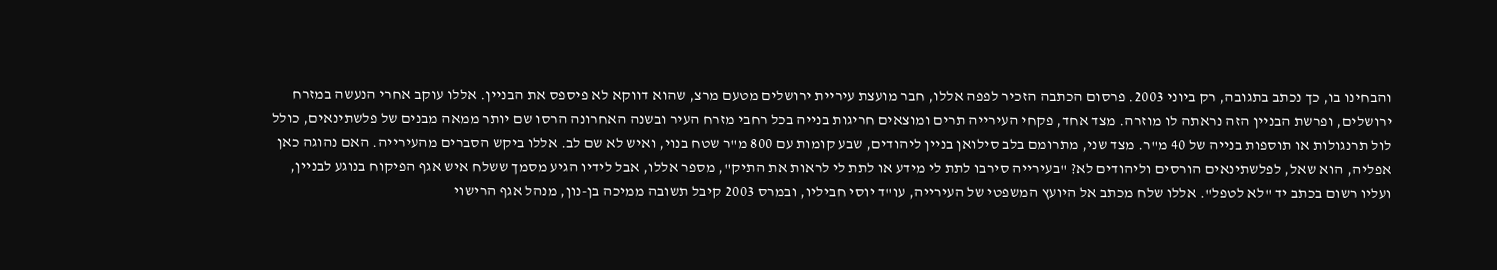והבחינו בו, כך נכתב בתגובה, רק ביוני 2003. פרסום הכתבה הזכיר לפפה אללו, חבר מועצת עיריית ירושלים מטעם מרצ, שהוא דווקא לא פיספס את הבניין. אללו עוקב אחרי הנעשה במזרח ירושלים, ופרשת הבניין הזה נראתה לו מוזרה. מצד אחד, פקחי העירייה תרים ומוצאים חריגות בנייה בכל רחבי מזרח העיר ובשנה האחרונה הרסו שם יותר ממאה מבנים של פלשתינאים, כולל לול תרנגולות או תוספות בנייה של 40 מ"ר. מצד שני, מתרומם בלב סילואן בניין ליהודים, שבע קומות עם 800 מ"ר שטח בנוי, ואיש לא שם לב. אללו ביקש הסברים מהעירייה. האם נהוגה כאן אפליה, הוא שאל, לפלשתינאים הורסים וליהודים לא? "בעירייה סירבו לתת לי מידע או לתת לי לראות את התיק", מספר אללו, אבל לידיו הגיע מסמך ששלח איש אגף הפיקוח בנוגע לבניין, ועליו רשום בכתב יד "לא לטפל". אללו שלח מכתב אל היועץ המשפטי של העירייה, עו"ד יוסי חביליו, ובמרס 2003 קיבל תשובה ממיכה בן-נון, מנהל אגף הרישוי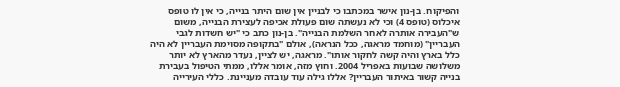והפיקוח. בן-נון אישר במכתבו כי לבניין אין שום היתר בנייה, כי אין לו טופס איכלוס (טופס 4) וכי לא נעשתה שום פעולת אכיפה לעצירת הבנייה, משום ש"העבירה אותרה לאחר השלמת הבנייה". בן-נון כתב כי "יש חשדות לגבי העבריין" (מוחמד מראגה, ככל הנראה), אולם "בתקופה מסוימת העבריין לא היה כלל בארץ והיה קשה לחקור אותו". מראגה, יש לציין, נעדר מהארץ לא יותר משלושה שבועות באפריל 2004. וחוץ מזה, אומר אללו, ממתי הטיפול בעבירת בנייה קשור באיתור העבריין? אללו גילה עוד עובדה מעניינת. כללי העירייה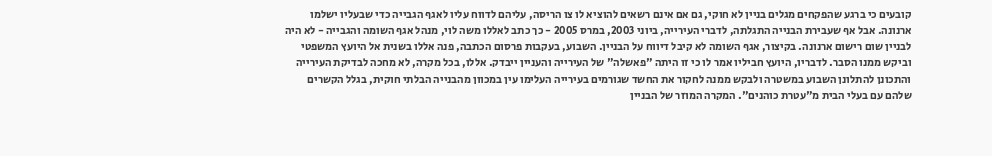קובעים כי ברגע שהפקחים מגלים בניין לא חוקי, גם אם אינם רשאים להוציא לו צו הריסה, עליהם לדווח עליו לאגף הגבייה כדי שבעליו ישלמו ארנונה. אבל אף שעבירת הבנייה התגלתה, לדברי העירייה, ביוני 2003, במרס 2005 - כך כתב לאללו משה לוי, מנהל אגף השומה והגבייה - לא היה לבניין שום רישום ארנונה. בקיצור, אגף השומה לא קיבל דיווח על הבניין. השבוע, בעקבות פרסום הכתבה, פנה אללו בשנית אל היועץ המשפטי וביקש ממנו הסבר. לדבריו, היועץ חביליו אמר לו כי זו היתה "פאשלה" של העירייה והעניין ייבדק. אללו, בכל מקרה, לא מחכה לבדיקת העירייה והתכונן להתלונן השבוע במשטרה ולבקש ממנה לחקור את החשד שגורמים בעירייה העלימו עין במכוון מהבנייה הבלתי חוקית, בגלל הקשרים שלהם עם בעלי הבית מ"עטרת כוהנים". המקרה המוזר של הבניין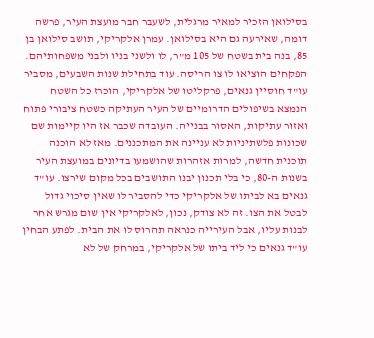בסילואן הזכיר למאיר מרגלית, לשעבר חבר מועצת העיר, פרשה דומה, שאירעה גם היא בסילואן. עמרן אלקריקי, תושב סילואן בן 85, בנה בית בשטח של 105 מ"ר, לו ולשני בניו ולבני משפחותיהם. הפקחים הוציאו לו צו הריסה. עוד בתחילת שנות השבעים, מסביר עו"ד חוסיין גנאים, פרקליטו של אלקריקי, הוכרז כל השטח הנמצא בשיפולים הדרומיים של העיר העתיקה כשטח ציבורי פתוח ואזור עתיקות, האסור בבנייה. העובדה שכבר אז היו קיימות שם שכונות פלשתיניות לא עניינה את המתכננים. מאז לא הוכנה תוכנית חדשה, למרות אזהרות שהושמעו בדיונים במועצת העיר בשנות ה-80, כי בלי תכנון יבנו התושבים בכל מקום שירצו. עו"ד גנאים בא לביתו של אלקריקי כדי להסביר לו שאין סיכוי גדול לבטל את הצו. זה לא צודק, נכון, לאלקריקי אין שום מגרש אחר לבנות עליו, אבל העירייה כנראה תהרוס לו את הבית. לפתע הבחין עו"ד גנאים כי ליד ביתו של אלקריקי, במרחק של לא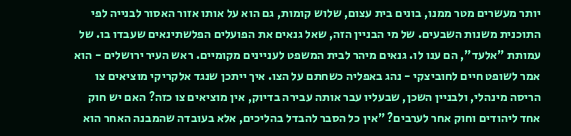יותר מעשרים מטר ממנו, בונים בית עצום, שלוש קומות, גם הוא על אותו אזור האסור לבנייה לפי התוכנית משנות השבעים. של מי הבניין הזה, שאל גנאים את הפועלים הפלשתינאים שעבדו בו. של עמותת "אלעד", הם ענו לו. גנאים מיהר לבית המשפט לעניינים מקומיים. ראש העיר ירושלים - הוא אמר לשופט חיים לחוביצקי - נהג באפליה כשחתם על הצו. איך ייתכן שנגד אלקריקי מוציאים צו הריסה מינהלי, ולבניין השכן, שבעליו עבר אותה עבירה בדיוק, אין מוציאים צו כזה? האם יש חוק אחד ליהודים וחוק אחר לערבים? "אין כל הסבר להבדל בהליכים, אלא בעובדה שהמבנה האחר הוא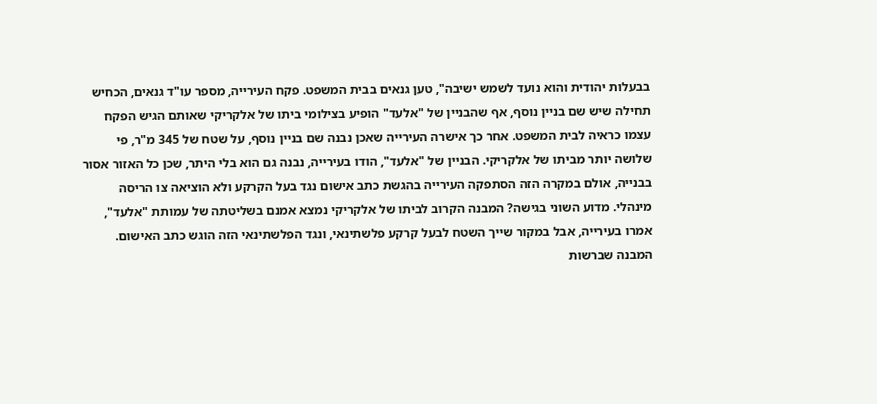בבעלות יהודית והוא נועד לשמש ישיבה", טען גנאים בבית המשפט. פקח העירייה, מספר עו"ד גנאים, הכחיש תחילה שיש שם בניין נוסף, אף שהבניין של "אלעד" הופיע בצילומי ביתו של אלקריקי שאותם הגיש הפקח עצמו כראיה לבית המשפט. אחר כך אישרה העירייה שאכן נבנה שם בניין נוסף, על שטח של 345 מ"ר, פי שלושה יותר מביתו של אלקריקי. הבניין של "אלעד", הודו בעירייה, נבנה גם הוא בלי היתר, שכן כל האזור אסור בבנייה, אולם במקרה הזה הסתפקה העירייה בהגשת כתב אישום נגד בעל הקרקע ולא הוציאה צו הריסה מינהלי. מדוע השוני בגישה? המבנה הקרוב לביתו של אלקריקי נמצא אמנם בשליטתה של עמותת "אלעד", אמרו בעירייה, אבל במקור שייך השטח לבעל קרקע פלשתינאי, ונגד הפלשתינאי הזה הוגש כתב האישום. המבנה שברשות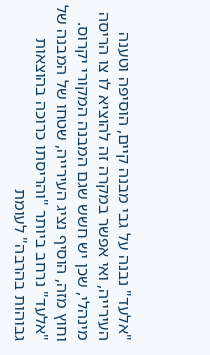"אלעד" נבנה על גבי מבנה קיים, הוסיפה וטענה העירייה, ואי אפשר במקרה זה להוציא לו צו הריסה מינהלי, שכן יש חשש שגם המבנה המקורי יקרוס. וחוץ מזה, הוסיף נציג העירייה, שטחו של המבנה של "אלעד" נרחב ביותר "והריסתו כרוכה בהוצאות גבוהות בהרבה" לעומת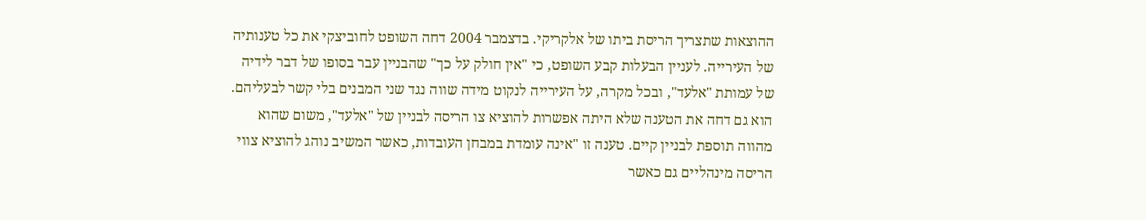ההוצאות שתצריך הריסת ביתו של אלקריקי. בדצמבר 2004 דחה השופט לחוביצקי את כל טענותיה של העירייה. לעניין הבעלות קבע השופט, כי "אין חולק על כך" שהבניין עבר בסופו של דבר לידיה של עמותת "אלעד", ובכל מקרה, על העירייה לנקוט מידה שווה נגד שני המבנים בלי קשר לבעליהם. הוא גם דחה את הטענה שלא היתה אפשרות להוציא צו הריסה לבניין של "אלעד", משום שהוא מהווה תוספת לבניין קיים. טענה זו "אינה עומדת במבחן העובדות, כאשר המשיב נוהג להוציא צווי הריסה מינהליים גם כאשר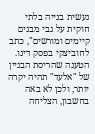נעשית בנייה בלתי חוקית על גבי מבנים קיימים ומורשים", כתב לחוביצקי בפסק דינו. הטענה שהריסת הבניין של "אלעד" תהיה יקרה יותר, ולכן לא באה בחשבון, הצליחה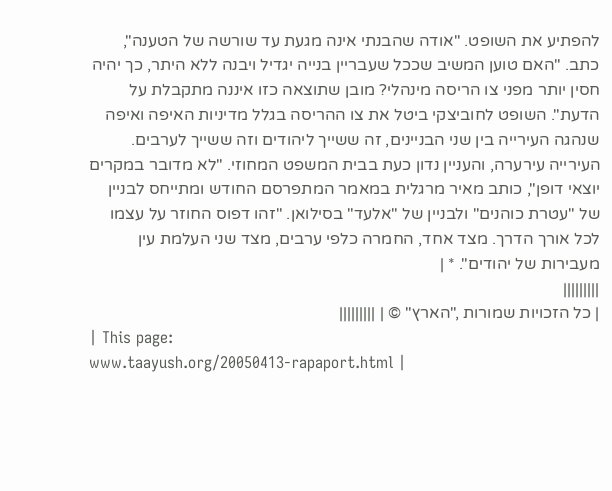להפתיע את השופט. "אודה שהבנתי אינה מגעת עד שורשה של הטענה", כתב. "האם טוען המשיב שככל שעבריין בנייה יגדיל ויבנה ללא היתר, כך יהיה חסין יותר מפני צו הריסה מינהלי? מובן שתוצאה כזו איננה מתקבלת על הדעת". השופט לחוביצקי ביטל את צו ההריסה בגלל מדיניות האיפה ואיפה שנהגה העירייה בין שני הבניינים, זה ששייך ליהודים וזה ששייך לערבים. העירייה עירערה, והעניין נדון כעת בבית המשפט המחוזי. "לא מדובר במקרים יוצאי דופן", כותב מאיר מרגלית במאמר המתפרסם החודש ומתייחס לבניין של "עטרת כוהנים" ולבניין של "אלעד" בסילואן. "זהו דפוס החוזר על עצמו לכל אורך הדרך. מצד אחד, החמרה כלפי ערבים, מצד שני העלמת עין מעבירות של יהודים". * |
|||||||||
| כל הזכויות שמורות ,"הארץ" © | |||||||||
| This page:
www.taayush.org/20050413-rapaport.html |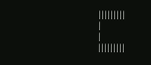|||||||||
|
|
|||||||||